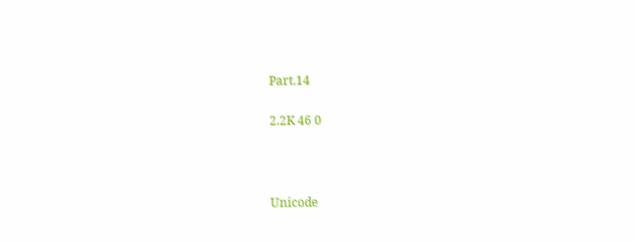Part.14

2.2K 46 0



Unicode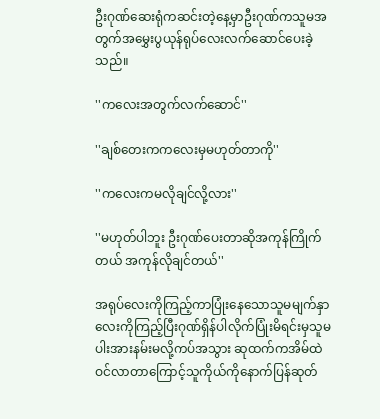ဦးဂုဏ်ဆေးရုံကဆင်းတဲ့နေ့မှာဦးဂုဏ်ကသူမအတွက်အမွှေးပွယုန်ရုပ်လေးလက်ဆောင်ပေးခဲ့သည်။

''ကလေးအတွက်လက်ဆောင်''

''ချစ်တေးကကလေးမှမဟုတ်တာကို''

''ကလေးကမလိုချင်လို့လား''

''မဟုတ်ပါဘူး ဦးဂုဏ်ပေးတာဆိုအကုန်ကြိုက်တယ် အကုန်လိုချင်တယ်''

အရုပ်လေးကိုကြည့်ကာပြုံးနေသောသူမမျက်နှာလေးကိုကြည့်ပြီးဂုဏ်ရှိန်ပါလိုက်ပြုံးမိရင်းမှသူမပါးအားနမ်းမလို့ကပ်အသွား ဆုထက်ကအိမ်ထဲဝင်လာတာကြောင့်သူကိုယ်ကိုနောက်ပြန်ဆုတ်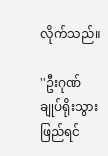လိုက်သည်။

''ဦးဂုဏ်ချုပ်ရိုးသွားဖြည်ရင်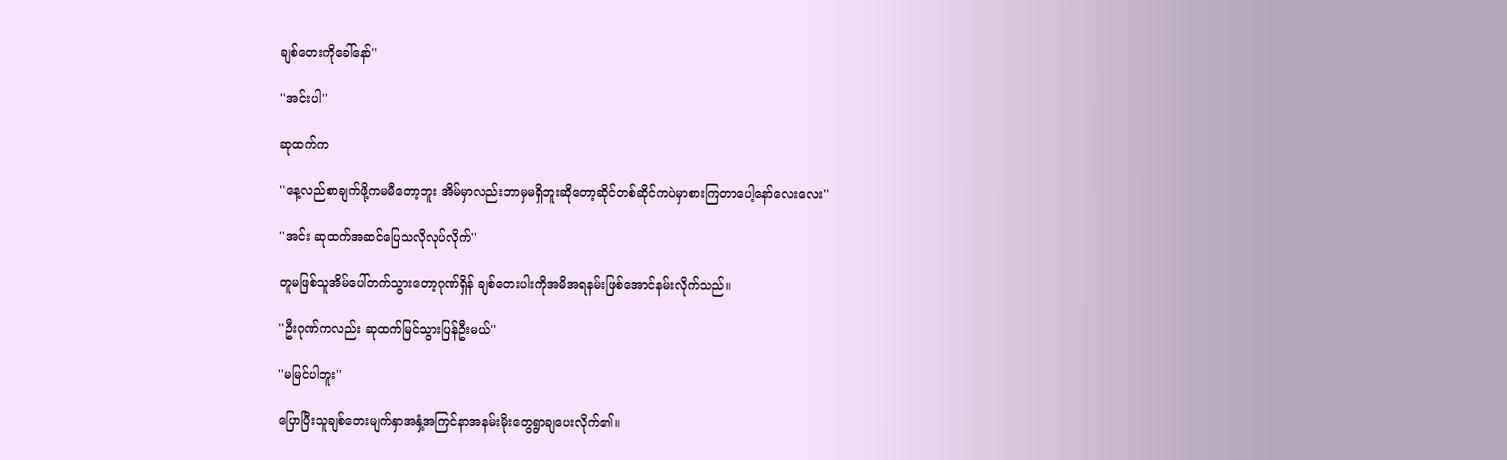ချစ်တေးကိုခေါ်နော်''

''အင်းပါ''

ဆုထက်က

''နေ့လည်စာချက်ဖို့ကမမီတော့ဘူး အိမ်မှာလည်းဘာမှမရှိဘူးဆိုတော့ဆိုင်တစ်ဆိုင်ကပဲမှာစားကြတာပေါ့နော်လေးလေး''

''အင်း ဆုထက်အဆင်ပြေသလိုလုပ်လိုက်''

တူမဖြစ်သူအိမ်ပေါ်တက်သွားတော့ဂုဏ်ရှိန် ချစ်တေးပါးကိုအမိအရနမ်းဖြစ်အောင်နမ်းလိုက်သည်။

''ဦးဂုဏ်ကလည်း ဆုထက်မြင်သွားပြန်ဦးမယ်''

''မမြင်ပါဘူး''

ပြောပြီးသူချစ်တေးမျက်နှာအနှံ့အကြင်နာအနမ်းမိုးတွေရွာချပေးလိုက်၏။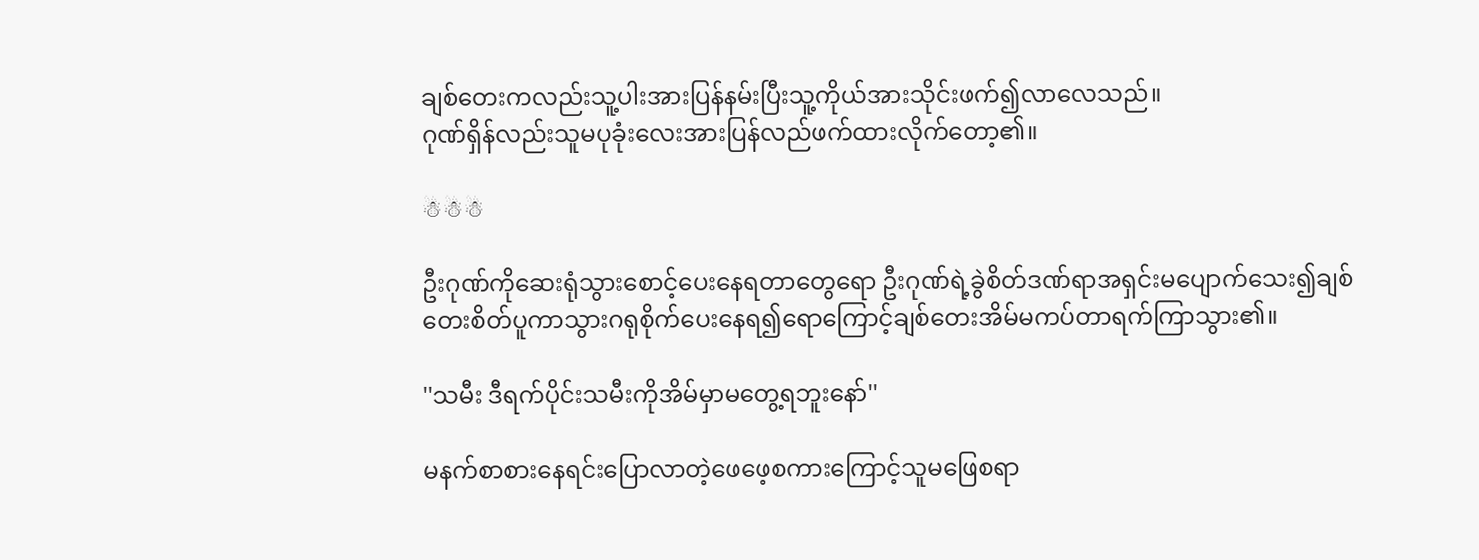ချစ်တေးကလည်းသူ့ပါးအားပြန်နမ်းပြီးသူ့ကိုယ်အားသိုင်းဖက်၍လာလေသည်။
ဂုဏ်ရှိန်လည်းသူမပုခုံးလေးအားပြန်လည်ဖက်ထားလိုက်တော့၏။

☃☃☃

ဦးဂုဏ်ကိုဆေးရုံသွားစောင့်ပေးနေရတာတွေရော ဦးဂုဏ်ရဲ့ခွဲစိတ်ဒဏ်ရာအရှင်းမပျောက်သေး၍ချစ်တေးစိတ်ပူကာသွားဂရုစိုက်ပေးနေရ၍ရောကြောင့်ချစ်တေးအိမ်မကပ်တာရက်ကြာသွား၏။

''သမီး ဒီရက်ပိုင်းသမီးကိုအိမ်မှာမတွေ့ရဘူးနော်''

မနက်စာစားနေရင်းပြောလာတဲ့ဖေဖေ့စကားကြောင့်သူမဖြေစရာ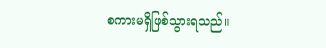စကားမရှိဖြစ်သွားရသည်။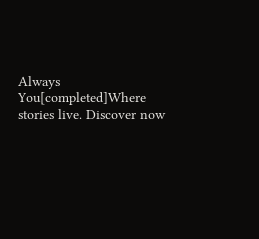Always You[completed]Where stories live. Discover now